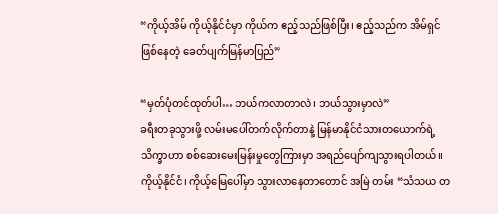“ကိုယ့်အိမ် ကိုယ့်နိုင်ငံမှာ ကိုယ်က ဧည့်သည်ဖြစ်ပြီး၊ ဧည့်သည်က အိမ်ရှင်ဖြစ်နေတဲ့ ခေတ်ပျက်မြန်မာပြည်”

“မှတ်ပုံတင်ထုတ်ပါ… ဘယ်ကလာတာလဲ၊ ဘယ်သွားမှာလဲ”
ခရီးတခုသွားဖို့ လမ်းမပေါ်တက်လိုက်တာနဲ့ မြန်မာနိုင်ငံသားတယောက်ရဲ့ သိက္ခာဟာ စစ်ဆေးမေးမြန်းမှုတွေကြားမှာ အရည်ပျော်ကျသွားရပါတယ်။
ကိုယ့်နိုင်ငံ၊ ကိုယ့်မြေပေါ်မှာ သွားလာနေတာတောင် အမြဲ တမ်း “သံသယ တ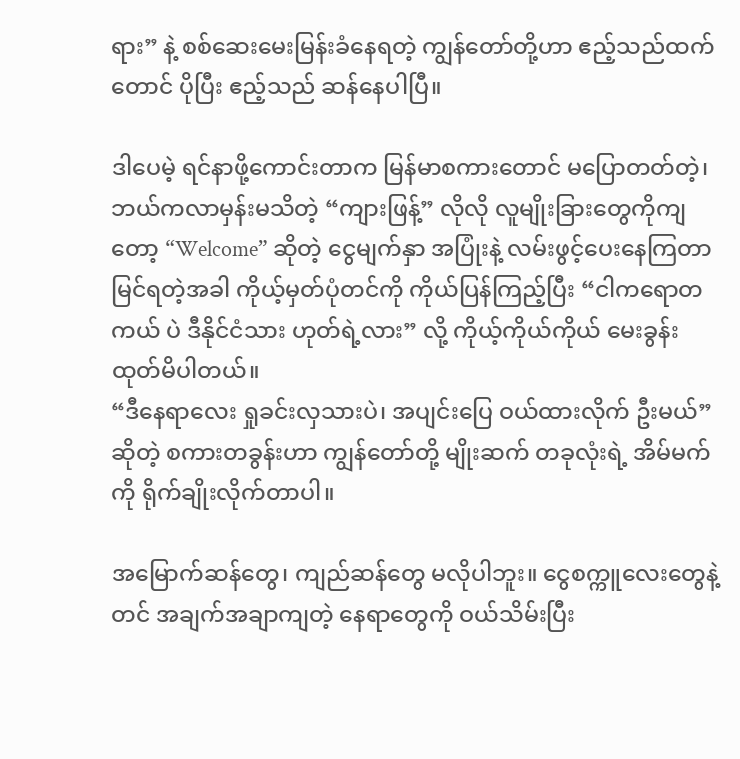ရား” နဲ့ စစ်ဆေးမေးမြန်းခံနေရတဲ့ ကျွန်တော်တို့ဟာ ဧည့်သည်ထက်တောင် ပိုပြီး ဧည့်သည် ဆန်နေပါပြီ။

ဒါပေမဲ့ ရင်နာဖို့ကောင်းတာက မြန်မာစကားတောင် မပြောတတ်တဲ့၊ ဘယ်ကလာမှန်းမသိတဲ့ “ကျားဖြန့်” လိုလို လူမျိုးခြားတွေကိုကျတော့ “Welcome” ဆိုတဲ့ ငွေမျက်နှာ အပြုံးနဲ့ လမ်းဖွင့်ပေးနေကြတာ မြင်ရတဲ့အခါ ကိုယ့်မှတ်ပုံတင်ကို ကိုယ်ပြန်ကြည့်ပြီး “ငါကရောတကယ် ပဲ ဒီနိုင်ငံသား ဟုတ်ရဲ့လား” လို့ ကိုယ့်ကိုယ်ကိုယ် မေးခွန်း ထုတ်မိပါတယ်။
“ဒီနေရာလေး ရှုခင်းလှသားပဲ၊ အပျင်းပြေ ဝယ်ထားလိုက် ဦးမယ်” ဆိုတဲ့ စကားတခွန်းဟာ ကျွန်တော်တို့ မျိုးဆက် တခုလုံးရဲ့ အိမ်မက်ကို ရိုက်ချိုးလိုက်တာပါ။

အမြောက်ဆန်တွေ၊ ကျည်ဆန်တွေ မလိုပါဘူး။ ငွေစက္ကူလေးတွေနဲ့တင် အချက်အချာကျတဲ့ နေရာတွေကို ဝယ်သိမ်းပြီး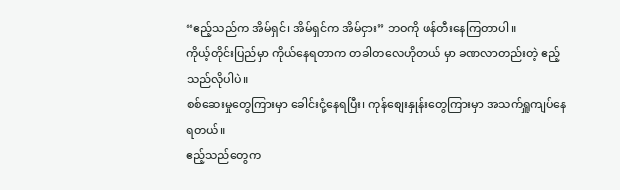“ဧည့်သည်က အိမ်ရှင်၊ အိမ်ရှင်က အိမ်ငှား” ဘဝကို ဖန်တီးနေကြတာပါ။
ကိုယ့်တိုင်းပြည်မှာ ကိုယ်နေရတာက တခါတလေဟိုတယ် မှာ ခဏလာတည်းတဲ့ ဧည့်သည်လိုပါပဲ။
စစ်ဆေးမှုတွေကြားမှာ ခေါင်းငုံ့နေရပြီး၊ ကုန်စျေးနှုန်းတွေကြားမှာ အသက်ရှူကျပ်နေရတယ်။
ဧည့်သည်တွေက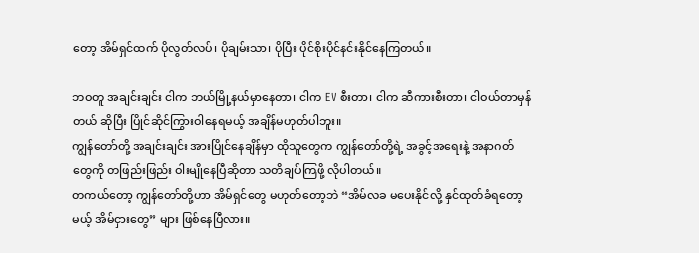တော့ အိမ်ရှင်ထက် ပိုလွတ်လပ်၊ ပိုချမ်းသာ၊ ပိုပြီး ပိုင်စိုးပိုင်နင်းနိုင်နေကြတယ်။

ဘဝတူ အချင်းချင်း ငါက ဘယ်မြို့နယ်မှာနေတာ၊ ငါက EV စီးတာ၊ ငါက ဆီကားစီးတာ၊ ငါဝယ်တာမှန်တယ် ဆိုပြီး ပြိုင်ဆိုင်ကြွားဝါနေရမယ့် အချိန်မဟုတ်ပါဘူး။
ကျွန်တော်တို့ အချင်းချင်း အားပြိုင်နေချိန်မှာ ထိုသူတွေက ကျွန်တော်တို့ရဲ့ အခွင့်အရေးနဲ့ အနာဂတ်တွေကို တဖြည်းဖြည်း ဝါးမျိုနေပြီဆိုတာ သတိချပ်ကြဖို့ လိုပါတယ်။
တကယ်တော့ ကျွန်တော်တို့ဟာ အိမ်ရှင်တွေ မဟုတ်တော့ဘဲ “အိမ်လခ မပေးနိုင်လို့ နှင်ထုတ်ခံရတော့မယ့် အိမ်ငှားတွေ” များ ဖြစ်နေပြီလား။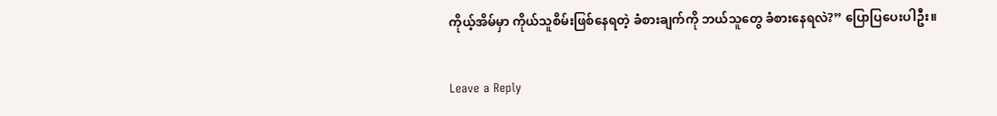ကိုယ့်အိမ်မှာ ကိုယ်သူစိမ်းဖြစ်နေရတဲ့ ခံစားချက်ကို ဘယ်သူတွေ ခံစားနေရလဲ?” ပြောပြပေးပါဦး။


Leave a Reply